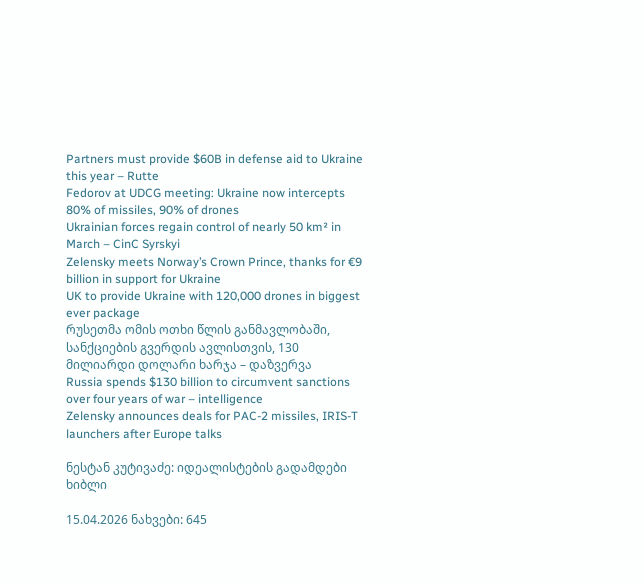Partners must provide $60B in defense aid to Ukraine this year – Rutte
Fedorov at UDCG meeting: Ukraine now intercepts 80% of missiles, 90% of drones
Ukrainian forces regain control of nearly 50 km² in March – CinC Syrskyi
Zelensky meets Norway’s Crown Prince, thanks for €9 billion in support for Ukraine
UK to provide Ukraine with 120,000 drones in biggest ever package
რუსეთმა ომის ოთხი წლის განმავლობაში, სანქციების გვერდის ავლისთვის, 130 მილიარდი დოლარი ხარჯა – დაზვერვა
Russia spends $130 billion to circumvent sanctions over four years of war – intelligence
Zelensky announces deals for PAC-2 missiles, IRIS-T launchers after Europe talks

ნესტან კუტივაძე: იდეალისტების გადამდები ხიბლი

15.04.2026 ნახვები: 645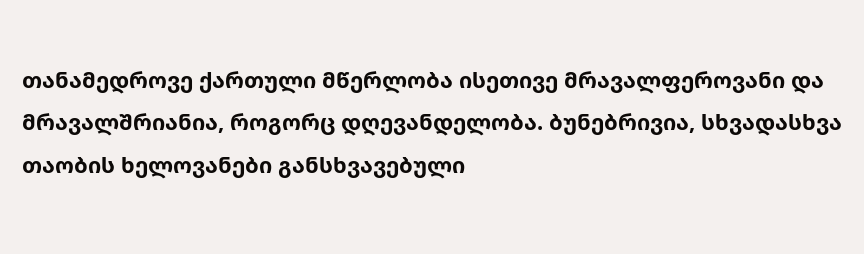თანამედროვე ქართული მწერლობა ისეთივე მრავალფეროვანი და მრავალშრიანია, როგორც დღევანდელობა. ბუნებრივია, სხვადასხვა თაობის ხელოვანები განსხვავებული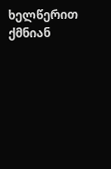ხელწერით ქმნიან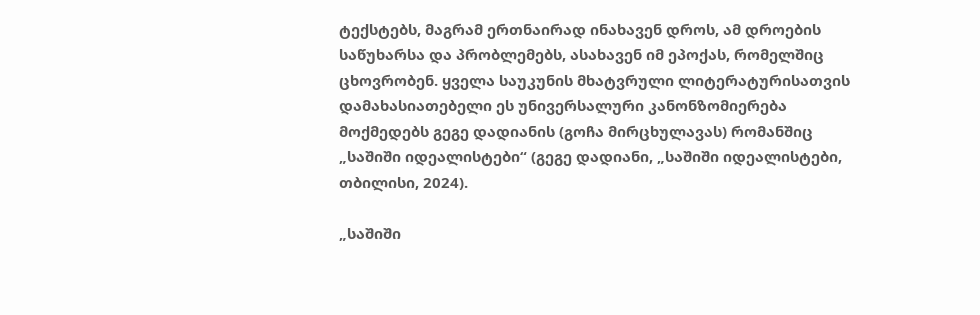ტექსტებს, მაგრამ ერთნაირად ინახავენ დროს, ამ დროების საწუხარსა და პრობლემებს, ასახავენ იმ ეპოქას, რომელშიც ცხოვრობენ. ყველა საუკუნის მხატვრული ლიტერატურისათვის დამახასიათებელი ეს უნივერსალური კანონზომიერება მოქმედებს გეგე დადიანის (გოჩა მირცხულავას) რომანშიც „საშიში იდეალისტები“ (გეგე დადიანი, „საშიში იდეალისტები, თბილისი, 2024).

„საშიში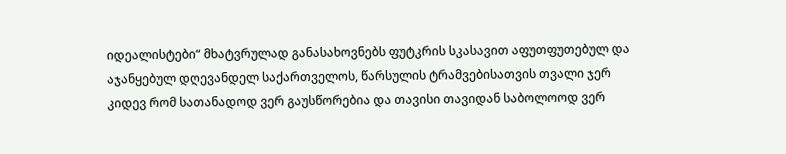იდეალისტები“ მხატვრულად განასახოვნებს ფუტკრის სკასავით აფუთფუთებულ და აჯანყებულ დღევანდელ საქართველოს, წარსულის ტრამვებისათვის თვალი ჯერ კიდევ რომ სათანადოდ ვერ გაუსწორებია და თავისი თავიდან საბოლოოდ ვერ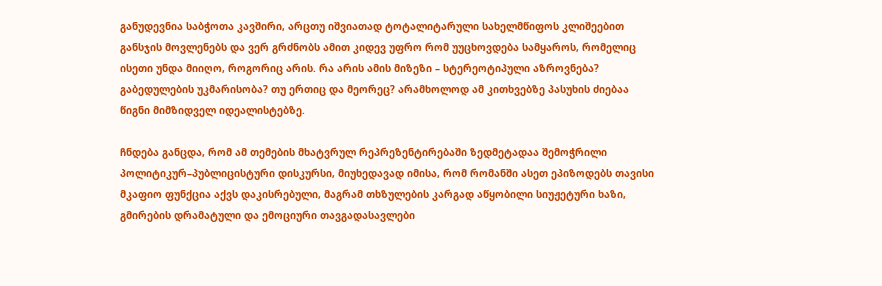განუდევნია საბჭოთა კავშირი, არცთუ იშვიათად ტოტალიტარული სახელმწიფოს კლიშეებით განსჯის მოვლენებს და ვერ გრძნობს ამით კიდევ უფრო რომ უუცხოვდება სამყაროს, რომელიც ისეთი უნდა მიიღო, როგორიც არის. რა არის ამის მიზეზი – სტერეოტიპული აზროვნება?   გაბედულების უკმარისობა? თუ ერთიც და მეორეც? არამხოლოდ ამ კითხვებზე პასუხის ძიებაა წიგნი მიმზიდველ იდეალისტებზე.

ჩნდება განცდა, რომ ამ თემების მხატვრულ რეპრეზენტირებაში ზედმეტადაა შემოჭრილი პოლიტიკურ–პუბლიცისტური დისკურსი, მიუხედავად იმისა, რომ რომანში ასეთ ეპიზოდებს თავისი მკაფიო ფუნქცია აქვს დაკისრებული, მაგრამ თხზულების კარგად აწყობილი სიუჟეტური ხაზი, გმირების დრამატული და ემოციური თავგადასავლები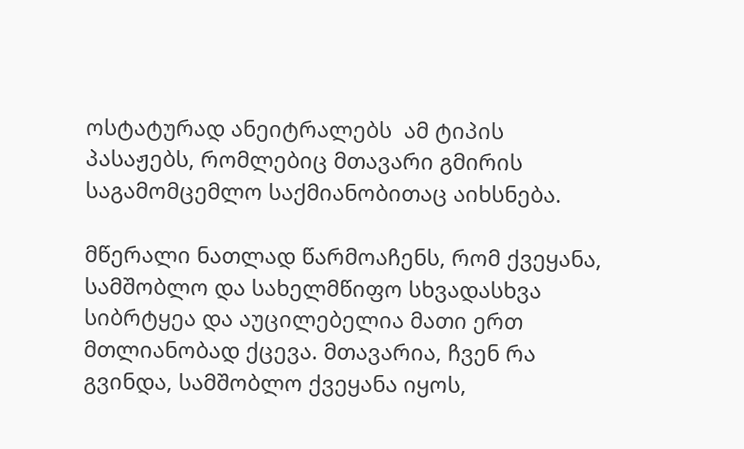ოსტატურად ანეიტრალებს  ამ ტიპის პასაჟებს, რომლებიც მთავარი გმირის საგამომცემლო საქმიანობითაც აიხსნება.

მწერალი ნათლად წარმოაჩენს, რომ ქვეყანა, სამშობლო და სახელმწიფო სხვადასხვა სიბრტყეა და აუცილებელია მათი ერთ მთლიანობად ქცევა. მთავარია, ჩვენ რა გვინდა, სამშობლო ქვეყანა იყოს,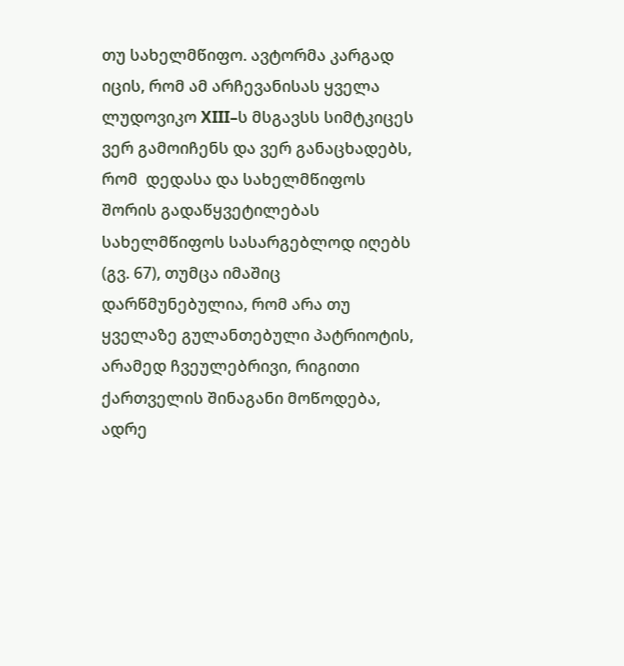თუ სახელმწიფო. ავტორმა კარგად იცის, რომ ამ არჩევანისას ყველა ლუდოვიკო XIII–ს მსგავსს სიმტკიცეს ვერ გამოიჩენს და ვერ განაცხადებს, რომ  დედასა და სახელმწიფოს შორის გადაწყვეტილებას სახელმწიფოს სასარგებლოდ იღებს (გვ. 67), თუმცა იმაშიც დარწმუნებულია, რომ არა თუ ყველაზე გულანთებული პატრიოტის, არამედ ჩვეულებრივი, რიგითი ქართველის შინაგანი მოწოდება, ადრე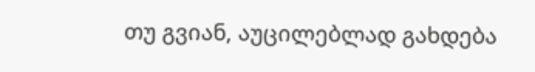თუ გვიან, აუცილებლად გახდება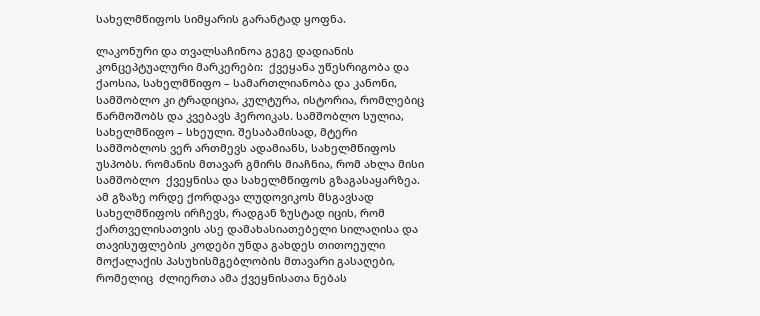სახელმწიფოს სიმყარის გარანტად ყოფნა.

ლაკონური და თვალსაჩინოა გეგე დადიანის კონცეპტუალური მარკერები:  ქვეყანა უწესრიგობა და ქაოსია, სახელმწიფო – სამართლიანობა და კანონი, სამშობლო კი ტრადიცია, კულტურა, ისტორია, რომლებიც წარმოშობს და კვებავს ჰეროიკას. სამშობლო სულია, სახელმწიფო – სხეული. შესაბამისად, მტერი სამშობლოს ვერ ართმევს ადამიანს, სახელმწიფოს უსპობს. რომანის მთავარ გმირს მიაჩნია, რომ ახლა მისი სამშობლო  ქვეყნისა და სახელმწიფოს გზაგასაყარზეა.  ამ გზაზე ორდე ქორდავა ლუდოვიკოს მსგავსად სახელმწიფოს ირჩევს, რადგან ზუსტად იცის, რომ ქართველისათვის ასე დამახასიათებელი სილაღისა და თავისუფლების კოდები უნდა გახდეს თითოეული მოქალაქის პასუხისმგებლობის მთავარი გასაღები, რომელიც  ძლიერთა ამა ქვეყნისათა ნებას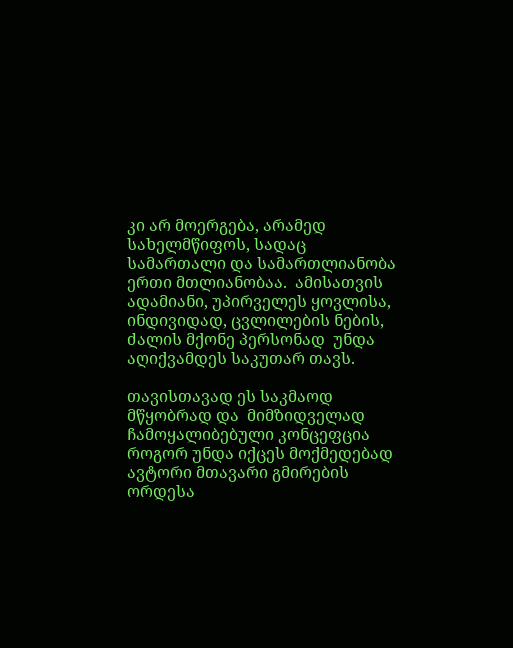კი არ მოერგება, არამედ სახელმწიფოს, სადაც სამართალი და სამართლიანობა ერთი მთლიანობაა.  ამისათვის ადამიანი, უპირველეს ყოვლისა, ინდივიდად, ცვლილების ნების, ძალის მქონე პერსონად  უნდა აღიქვამდეს საკუთარ თავს.

თავისთავად ეს საკმაოდ მწყობრად და  მიმზიდველად ჩამოყალიბებული კონცეფცია როგორ უნდა იქცეს მოქმედებად ავტორი მთავარი გმირების ორდესა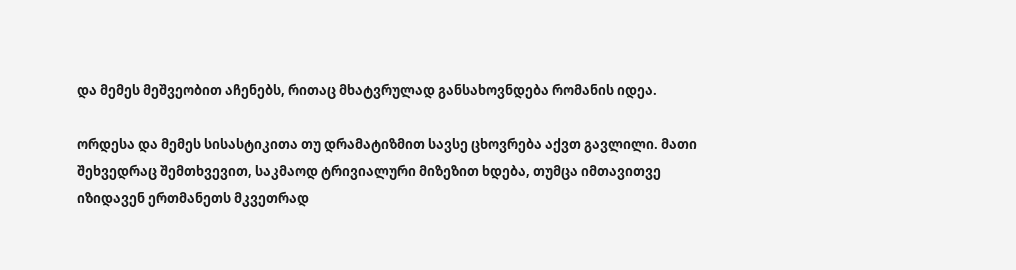და მემეს მეშვეობით აჩენებს, რითაც მხატვრულად განსახოვნდება რომანის იდეა.

ორდესა და მემეს სისასტიკითა თუ დრამატიზმით სავსე ცხოვრება აქვთ გავლილი. მათი შეხვედრაც შემთხვევით, საკმაოდ ტრივიალური მიზეზით ხდება, თუმცა იმთავითვე იზიდავენ ერთმანეთს მკვეთრად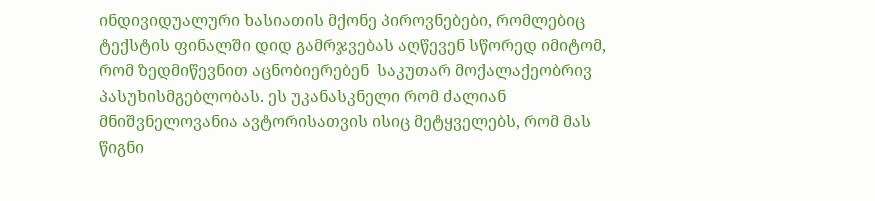ინდივიდუალური ხასიათის მქონე პიროვნებები, რომლებიც ტექსტის ფინალში დიდ გამრჯვებას აღწევენ სწორედ იმიტომ, რომ ზედმიწევნით აცნობიერებენ  საკუთარ მოქალაქეობრივ პასუხისმგებლობას. ეს უკანასკნელი რომ ძალიან მნიშვნელოვანია ავტორისათვის ისიც მეტყველებს, რომ მას წიგნი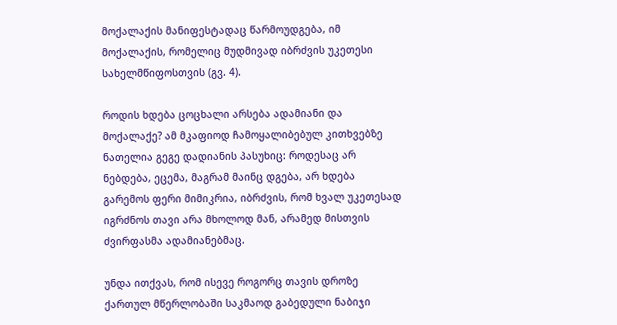მოქალაქის მანიფესტადაც წარმოუდგება, იმ მოქალაქის, რომელიც მუდმივად იბრძვის უკეთესი სახელმწიფოსთვის (გვ. 4).

როდის ხდება ცოცხალი არსება ადამიანი და მოქალაქე? ამ მკაფიოდ ჩამოყალიბებულ კითხვებზე ნათელია გეგე დადიანის პასუხიც: როდესაც არ ნებდება, ეცემა, მაგრამ მაინც დგება, არ ხდება გარემოს ფერი მიმიკრია, იბრძვის, რომ ხვალ უკეთესად იგრძნოს თავი არა მხოლოდ მან, არამედ მისთვის ძვირფასმა ადამიანებმაც.

უნდა ითქვას, რომ ისევე როგორც თავის დროზე ქართულ მწერლობაში საკმაოდ გაბედული ნაბიჯი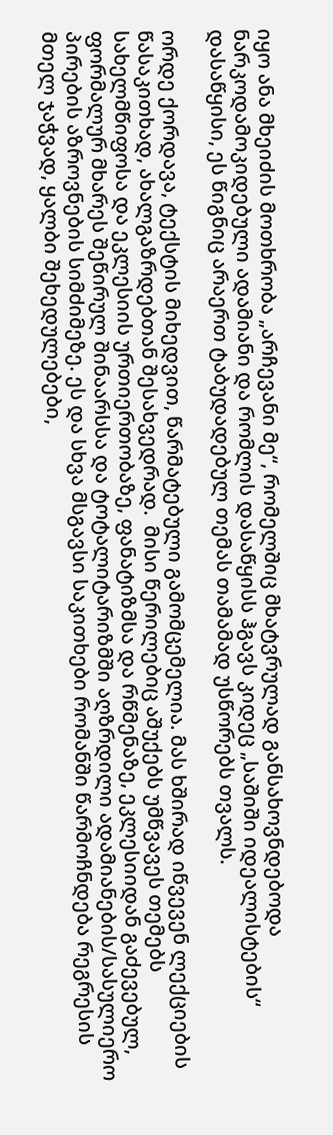იყო ანა მხეიძის მოთხრობა „არჩევანი მე“, რომელშიც მხატვრულად განსახოვნდებოდა ნარკოდამოკიდებული ადამიანი და რომლის დასაწყისს ჰგავს კიდეც „საშიში იდეალისტების“ დასაწყისი, ეს წიგნიც არაერთ ტაბუდადებულ თემას თამამად უსწორებს თვალს.

ორდე ქორდავა, ტექსტის მიხედვით, წარმატებული გამომცემელია. მას ხშირად იწვევენ ლექციების წასაკითხად, ახალგაზრდებთან შესახვედრად.  მისი წერილებიც აშუქებს უმწვავეს თემებს სახელმწიფოსა და ეკლესიის ურთიერთობაზე, ფანატიზმსა და რწმენაზე, ეკლესიიდან გაძევებულ, ფორმალურ მხარეს შეწირულ შინაარსსა და ტოტალიტარიზმში აღზრდილი ადამიანების/სასულიერო პირების აზროვნების სიმძიმეზე. ეს და სხვა მსგავსი საკითხები რომანში წარმოჩნდება რეგრესის მთელ ჯაჭვად, ყალბი შეხედულებები,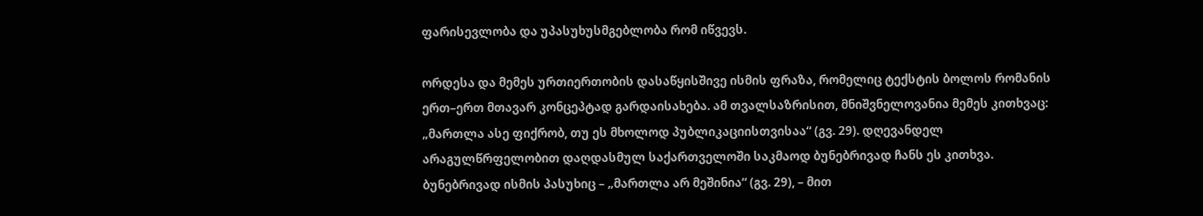ფარისევლობა და უპასუხუსმგებლობა რომ იწვევს.

ორდესა და მემეს ურთიერთობის დასაწყისშივე ისმის ფრაზა, რომელიც ტექსტის ბოლოს რომანის ერთ–ერთ მთავარ კონცეპტად გარდაისახება. ამ თვალსაზრისით, მნიშვნელოვანია მემეს კითხვაც: „მართლა ასე ფიქრობ, თუ ეს მხოლოდ პუბლიკაციისთვისაა“ (გვ. 29). დღევანდელ არაგულწრფელობით დაღდასმულ საქართველოში საკმაოდ ბუნებრივად ჩანს ეს კითხვა. ბუნებრივად ისმის პასუხიც – „მართლა არ მეშინია“ (გვ. 29), – მით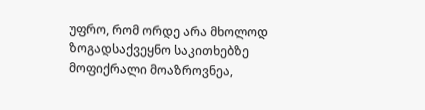უფრო, რომ ორდე არა მხოლოდ ზოგადსაქვეყნო საკითხებზე მოფიქრალი მოაზროვნეა,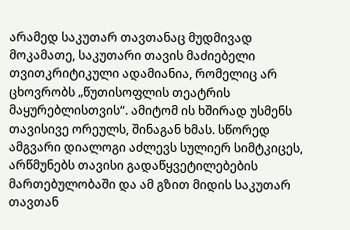არამედ საკუთარ თავთანაც მუდმივად მოკამათე, საკუთარი თავის მაძიებელი თვითკრიტიკული ადამიანია, რომელიც არ ცხოვრობს „წუთისოფლის თეატრის მაყურებლისთვის“. ამიტომ ის ხშირად უსმენს თავისივე ორეულს, შინაგან ხმას. სწორედ ამგვარი დიალოგი აძლევს სულიერ სიმტკიცეს, არწმუნებს თავისი გადაწყვეტილებების მართებულობაში და ამ გზით მიდის საკუთარ თავთან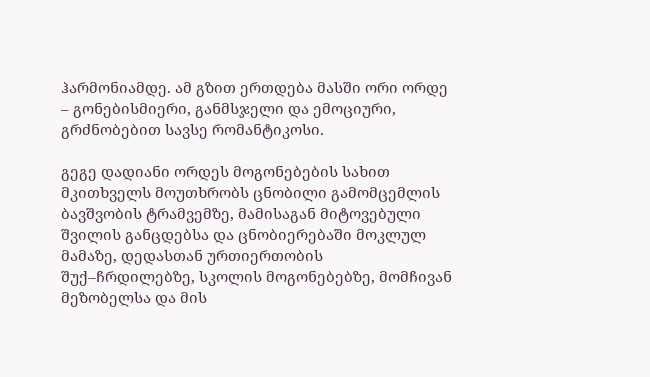ჰარმონიამდე. ამ გზით ერთდება მასში ორი ორდე – გონებისმიერი, განმსჯელი და ემოციური, გრძნობებით სავსე რომანტიკოსი.

გეგე დადიანი ორდეს მოგონებების სახით  მკითხველს მოუთხრობს ცნობილი გამომცემლის ბავშვობის ტრამვემზე, მამისაგან მიტოვებული შვილის განცდებსა და ცნობიერებაში მოკლულ მამაზე, დედასთან ურთიერთობის შუქ–ჩრდილებზე, სკოლის მოგონებებზე, მომჩივან მეზობელსა და მის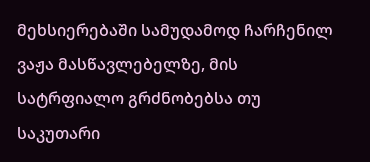მეხსიერებაში სამუდამოდ ჩარჩენილ ვაჟა მასწავლებელზე, მის სატრფიალო გრძნობებსა თუ საკუთარი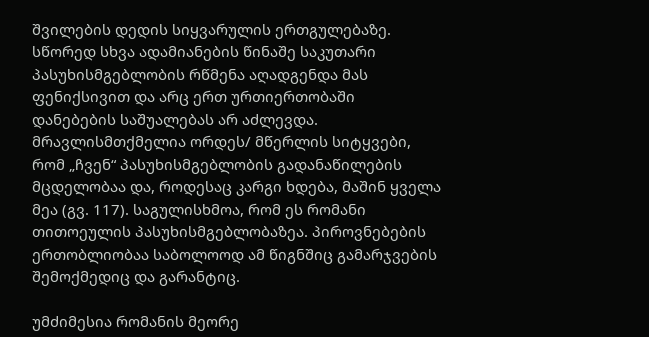შვილების დედის სიყვარულის ერთგულებაზე. სწორედ სხვა ადამიანების წინაშე საკუთარი პასუხისმგებლობის რწმენა აღადგენდა მას ფენიქსივით და არც ერთ ურთიერთობაში დანებების საშუალებას არ აძლევდა. მრავლისმთქმელია ორდეს/ მწერლის სიტყვები, რომ „ჩვენ“ პასუხისმგებლობის გადანაწილების მცდელობაა და, როდესაც კარგი ხდება, მაშინ ყველა მეა (გვ. 117). საგულისხმოა, რომ ეს რომანი თითოეულის პასუხისმგებლობაზეა. პიროვნებების ერთობლიობაა საბოლოოდ ამ წიგნშიც გამარჯვების შემოქმედიც და გარანტიც.

უმძიმესია რომანის მეორე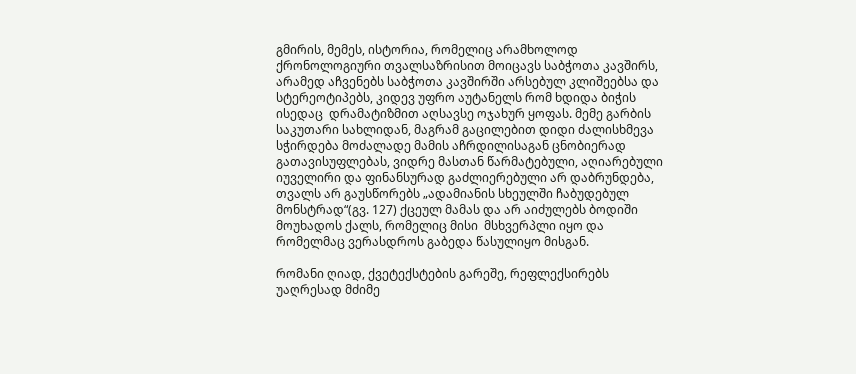გმირის, მემეს, ისტორია, რომელიც არამხოლოდ ქრონოლოგიური თვალსაზრისით მოიცავს საბჭოთა კავშირს, არამედ აჩვენებს საბჭოთა კავშირში არსებულ კლიშეებსა და სტერეოტიპებს, კიდევ უფრო აუტანელს რომ ხდიდა ბიჭის ისედაც  დრამატიზმით აღსავსე ოჯახურ ყოფას. მემე გარბის საკუთარი სახლიდან, მაგრამ გაცილებით დიდი ძალისხმევა სჭირდება მოძალადე მამის აჩრდილისაგან ცნობიერად გათავისუფლებას, ვიდრე მასთან წარმატებული, აღიარებული იუველირი და ფინანსურად გაძლიერებული არ დაბრუნდება, თვალს არ გაუსწორებს „ადამიანის სხეულში ჩაბუდებულ მონსტრად“(გვ. 127) ქცეულ მამას და არ აიძულებს ბოდიში მოუხადოს ქალს, რომელიც მისი  მსხვერპლი იყო და რომელმაც ვერასდროს გაბედა წასულიყო მისგან.

რომანი ღიად, ქვეტექსტების გარეშე, რეფლექსირებს უაღრესად მძიმე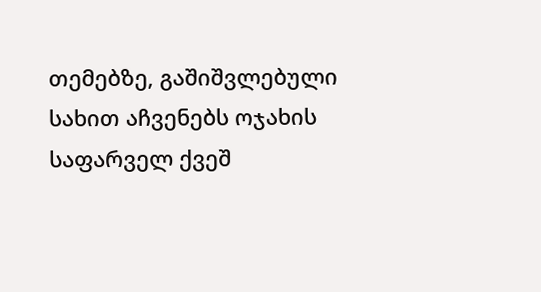თემებზე, გაშიშვლებული სახით აჩვენებს ოჯახის საფარველ ქვეშ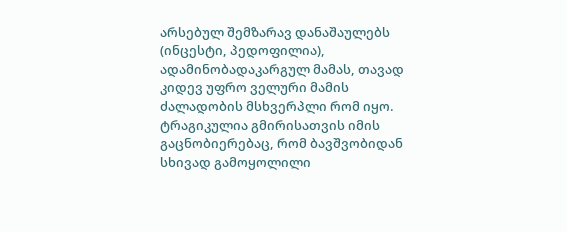არსებულ შემზარავ დანაშაულებს (ინცესტი, პედოფილია), ადამინობადაკარგულ მამას, თავად კიდევ უფრო ველური მამის ძალადობის მსხვერპლი რომ იყო. ტრაგიკულია გმირისათვის იმის გაცნობიერებაც, რომ ბავშვობიდან სხივად გამოყოლილი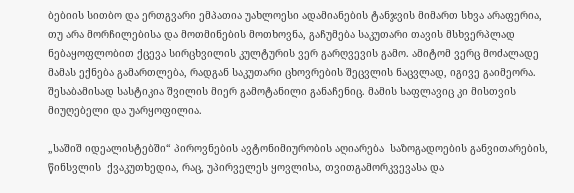ბებიის სითბო და ერთგვარი ემპათია უახლოესი ადამიანების ტანჯვის მიმართ სხვა არაფერია, თუ არა მორჩილებისა და მოთმინების მოთხოვნა, გაჩუმება საკუთარი თავის მსხვერპლად ნებაყოფლობით ქცევა სირცხვილის კულტურის ვერ გარღვევის გამო. ამიტომ ვერც მოძალადე მამას ექნება გამართლება, რადგან საკუთარი ცხოვრების შეცვლის ნაცვლად, იგივე გაიმეორა. შესაბამისად სასტიკია შვილის მიერ გამოტანილი განაჩენიც. მამის საფლავიც კი მისთვის მიუღებელი და უარყოფილია.

„საშიშ იდეალისტებში“ პიროვნების ავტონიმიურობის აღიარება  საზოგადოების განვითარების, წინსვლის  ქვაკუთხედია, რაც, უპირველეს ყოვლისა, თვითგამორკვევასა და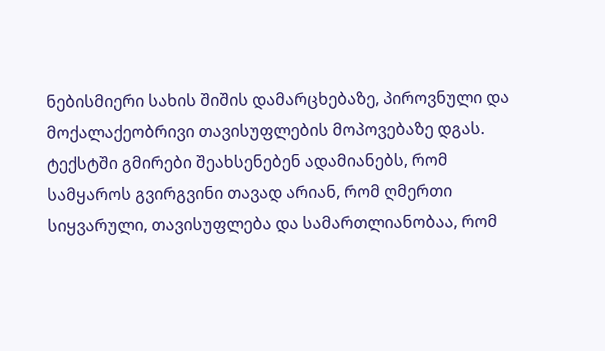ნებისმიერი სახის შიშის დამარცხებაზე, პიროვნული და მოქალაქეობრივი თავისუფლების მოპოვებაზე დგას.  ტექსტში გმირები შეახსენებენ ადამიანებს, რომ სამყაროს გვირგვინი თავად არიან, რომ ღმერთი სიყვარული, თავისუფლება და სამართლიანობაა, რომ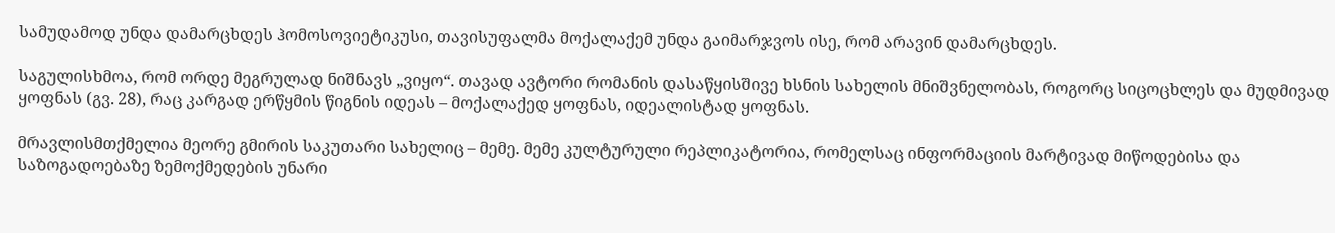სამუდამოდ უნდა დამარცხდეს ჰომოსოვიეტიკუსი, თავისუფალმა მოქალაქემ უნდა გაიმარჯვოს ისე, რომ არავინ დამარცხდეს.

საგულისხმოა, რომ ორდე მეგრულად ნიშნავს „ვიყო“. თავად ავტორი რომანის დასაწყისშივე ხსნის სახელის მნიშვნელობას, როგორც სიცოცხლეს და მუდმივად ყოფნას (გვ. 28), რაც კარგად ერწყმის წიგნის იდეას – მოქალაქედ ყოფნას, იდეალისტად ყოფნას.

მრავლისმთქმელია მეორე გმირის საკუთარი სახელიც – მემე. მემე კულტურული რეპლიკატორია, რომელსაც ინფორმაციის მარტივად მიწოდებისა და საზოგადოებაზე ზემოქმედების უნარი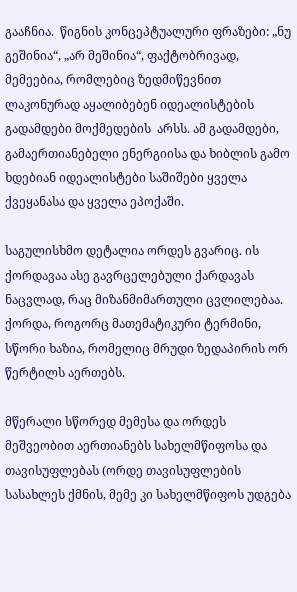გააჩნია.  წიგნის კონცეპტუალური ფრაზები: „ნუ გეშინია“, „არ მეშინია“, ფაქტობრივად, მემეებია, რომლებიც ზედმიწევნით ლაკონურად აყალიბებენ იდეალისტების გადამდები მოქმედების  არსს. ამ გადამდები, გამაერთიანებელი ენერგიისა და ხიბლის გამო ხდებიან იდეალისტები საშიშები ყველა ქვეყანასა და ყველა ეპოქაში.

საგულისხმო დეტალია ორდეს გვარიც. ის ქორდავაა ასე გავრცელებული ქარდავას ნაცვლად, რაც მიზანმიმართული ცვლილებაა. ქორდა, როგორც მათემატიკური ტერმინი,  სწორი ხაზია, რომელიც მრუდი ზედაპირის ორ წერტილს აერთებს.

მწერალი სწორედ მემესა და ორდეს მეშვეობით აერთიანებს სახელმწიფოსა და თავისუფლებას (ორდე თავისუფლების სასახლეს ქმნის, მემე კი სახელმწიფოს უდგება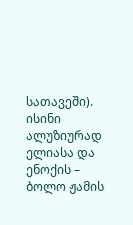სათავეში). ისინი ალუზიურად ელიასა და ენოქის – ბოლო ჟამის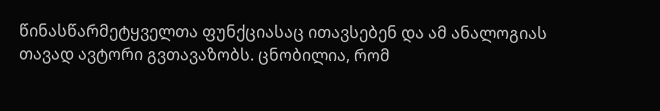წინასწარმეტყველთა ფუნქციასაც ითავსებენ და ამ ანალოგიას თავად ავტორი გვთავაზობს. ცნობილია, რომ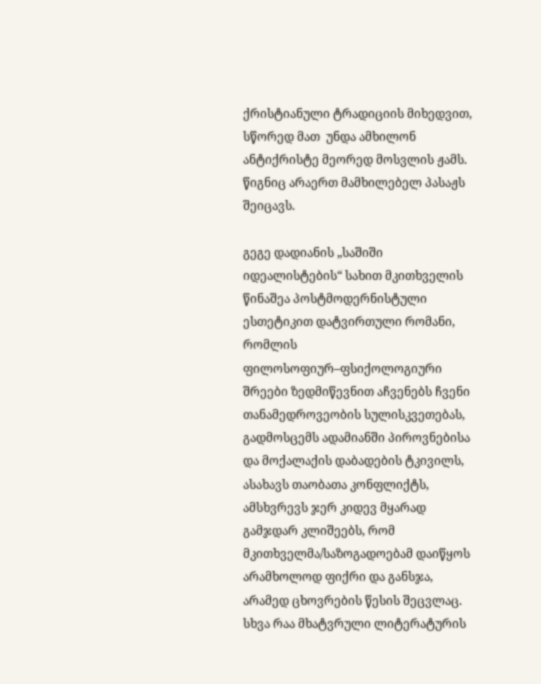ქრისტიანული ტრადიციის მიხედვით, სწორედ მათ  უნდა ამხილონ ანტიქრისტე მეორედ მოსვლის ჟამს. წიგნიც არაერთ მამხილებელ პასაჟს შეიცავს.

გეგე დადიანის „საშიში იდეალისტების“ სახით მკითხველის წინაშეა პოსტმოდერნისტული ესთეტიკით დატვირთული რომანი, რომლის ფილოსოფიურ–ფსიქოლოგიური შრეები ზედმიწევნით აჩვენებს ჩვენი თანამედროვეობის სულისკვეთებას, გადმოსცემს ადამიანში პიროვნებისა და მოქალაქის დაბადების ტკივილს,  ასახავს თაობათა კონფლიქტს, ამსხვრევს ჯერ კიდევ მყარად გამჯდარ კლიშეებს, რომ  მკითხველმა/საზოგადოებამ დაიწყოს არამხოლოდ ფიქრი და განსჯა, არამედ ცხოვრების წესის შეცვლაც. სხვა რაა მხატვრული ლიტერატურის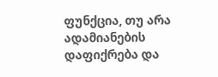ფუნქცია, თუ არა ადამიანების დაფიქრება და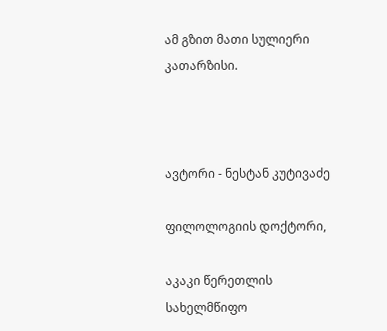ამ გზით მათი სულიერი კათარზისი.



ავტორი - ნესტან კუტივაძე

ფილოლოგიის დოქტორი,

აკაკი წერეთლის სახელმწიფო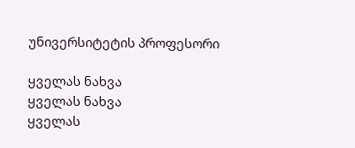უნივერსიტეტის პროფესორი

ყველას ნახვა
ყველას ნახვა
ყველას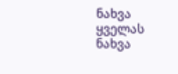ნახვა
ყველას ნახვა